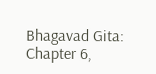Bhagavad Gita: Chapter 6,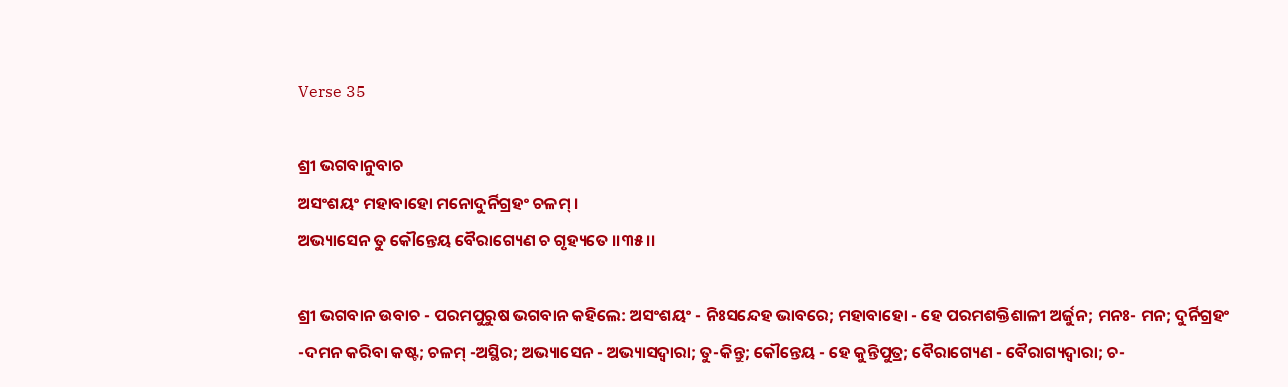Verse 35

ଶ୍ରୀ ଭଗବାନୁବାଚ
ଅସଂଶୟଂ ମହାବାହୋ ମନୋଦୁର୍ନିଗ୍ରହଂ ଚଳମ୍ ।
ଅଭ୍ୟାସେନ ତୁ କୌନ୍ତେୟ ବୈରାଗ୍ୟେଣ ଚ ଗୃହ୍ୟତେ ।।୩୫।।

ଶ୍ରୀ ଭଗବାନ ଉବାଚ - ପରମପୁରୁଷ ଭଗବାନ କହିଲେ: ଅସଂଶୟଂ - ନିଃସନ୍ଦେହ ଭାବରେ; ମହାବାହୋ - ହେ ପରମଶକ୍ତିଶାଳୀ ଅର୍ଜୁନ; ମନଃ- ମନ; ଦୁର୍ନିଗ୍ରହଂ -ଦମନ କରିବା କଷ୍ଟ; ଚଳମ୍ -ଅସ୍ଥିର; ଅଭ୍ୟାସେନ - ଅଭ୍ୟାସଦ୍ୱାରା; ତୁ-କିନ୍ତୁ; କୌନ୍ତେୟ - ହେ କୁନ୍ତିପୁତ୍ର; ବୈରାଗ୍ୟେଣ - ବୈରାଗ୍ୟଦ୍ୱାରା; ଚ-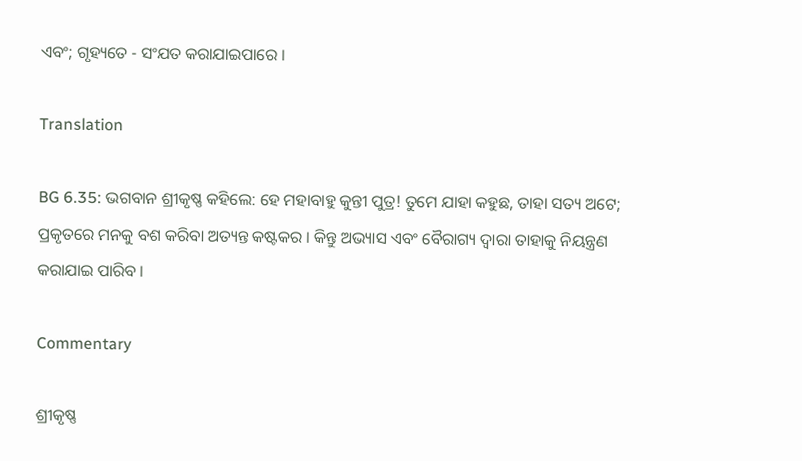ଏବଂ; ଗୃହ୍ୟତେ - ସଂଯତ କରାଯାଇପାରେ ।

Translation

BG 6.35: ଭଗବାନ ଶ୍ରୀକୃଷ୍ଣ କହିଲେ: ହେ ମହାବାହୁ କୁନ୍ତୀ ପୁତ୍ର! ତୁମେ ଯାହା କହୁଛ, ତାହା ସତ୍ୟ ଅଟେ; ପ୍ରକୃତରେ ମନକୁ ବଶ କରିବା ଅତ୍ୟନ୍ତ କଷ୍ଟକର । କିନ୍ତୁ ଅଭ୍ୟାସ ଏବଂ ବୈରାଗ୍ୟ ଦ୍ୱାରା ତାହାକୁ ନିୟନ୍ତ୍ରଣ କରାଯାଇ ପାରିବ ।

Commentary

ଶ୍ରୀକୃଷ୍ଣ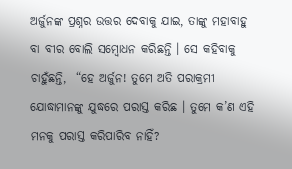ଅର୍ଜୁନଙ୍କ ପ୍ରଶ୍ନର ଉତ୍ତର ଦେବାକୁ ଯାଇ, ତାଙ୍କୁ ମହାବାହୁ ବା ବୀର ବୋଲି ସମ୍ବୋଧନ କରିଛନ୍ତି । ସେ କହିବାକୁ ଚାହୁଁଛନ୍ତି,  “ହେ ଅର୍ଜୁନ! ତୁମେ ଅତି ପରାକ୍ରମୀ ଯୋଦ୍ଧାମାନଙ୍କୁ ଯୁଦ୍ଧରେ ପରାସ୍ତ କରିଛ । ତୁମେ କ’ଣ ଏହି ମନକୁ ପରାସ୍ତ କରିପାରିବ ନାହିଁ?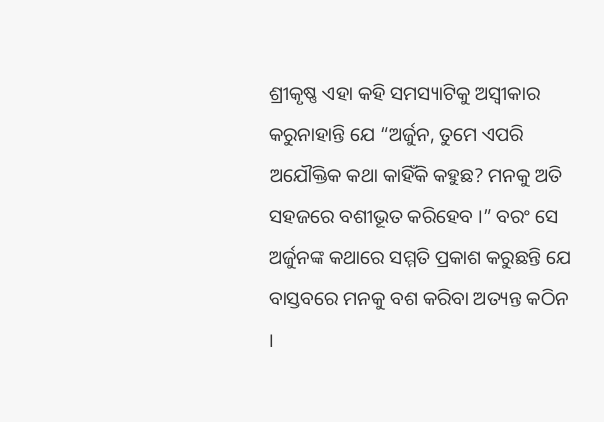ଶ୍ରୀକୃଷ୍ଣ ଏହା କହି ସମସ୍ୟାଟିକୁ ଅସ୍ୱୀକାର କରୁନାହାନ୍ତି ଯେ “ଅର୍ଜୁନ, ତୁମେ ଏପରି ଅଯୌକ୍ତିକ କଥା କାହିଁକି କହୁଛ? ମନକୁ ଅତି ସହଜରେ ବଶୀଭୂତ କରିହେବ ।” ବରଂ ସେ ଅର୍ଜୁନଙ୍କ କଥାରେ ସମ୍ମତି ପ୍ରକାଶ କରୁଛନ୍ତି ଯେ ବାସ୍ତବରେ ମନକୁ ବଶ କରିବା ଅତ୍ୟନ୍ତ କଠିନ ।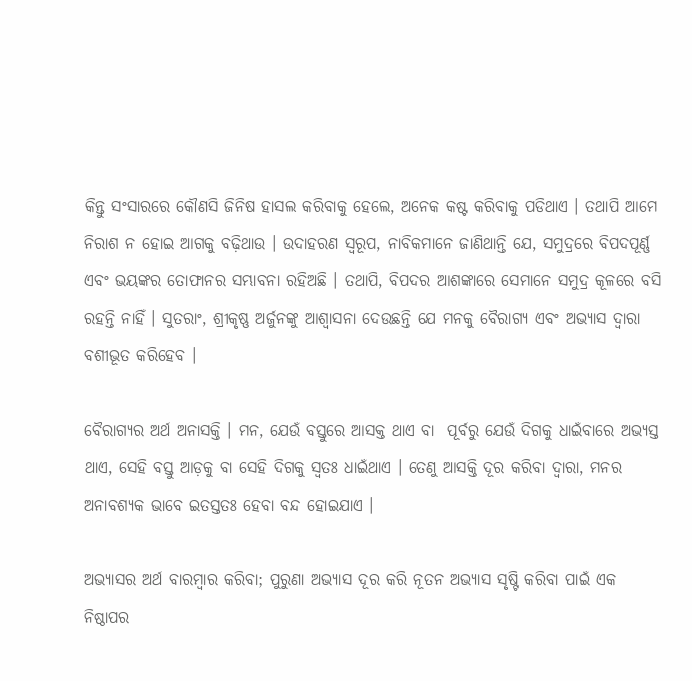କିନ୍ତୁ ସଂସାରରେ କୌଣସି ଜିନିଷ ହାସଲ କରିବାକୁ ହେଲେ, ଅନେକ କଷ୍ଟ କରିବାକୁ ପଡିଥାଏ । ତଥାପି ଆମେ ନିରାଶ ନ ହୋଇ ଆଗକୁ ବଢ଼ିଥାଉ । ଉଦାହରଣ ସ୍ୱରୂପ, ନାବିକମାନେ ଜାଣିଥାନ୍ତି ଯେ, ସମୁଦ୍ରରେ ବିପଦପୂର୍ଣ୍ଣ ଏବଂ ଭୟଙ୍କର ତୋଫାନର ସମ୍ଭାବନା ରହିଅଛି । ତଥାପି, ବିପଦର ଆଶଙ୍କାରେ ସେମାନେ ସମୁଦ୍ର କୂଳରେ ବସି ରହନ୍ତି ନାହିଁ । ସୁତରାଂ, ଶ୍ରୀକୃଷ୍ଣ ଅର୍ଜୁନଙ୍କୁ ଆଶ୍ୱାସନା ଦେଉଛନ୍ତି ଯେ ମନକୁ ବୈରାଗ୍ୟ ଏବଂ ଅଭ୍ୟାସ ଦ୍ୱାରା ବଶୀଭୂତ କରିହେବ ।

ବୈରାଗ୍ୟର ଅର୍ଥ ଅନାସକ୍ତି । ମନ, ଯେଉଁ ବସ୍ତୁରେ ଆସକ୍ତ ଥାଏ ବା  ପୂର୍ବରୁ ଯେଉଁ ଦିଗକୁ ଧାଇଁବାରେ ଅଭ୍ୟସ୍ତ ଥାଏ, ସେହି ବସ୍ତୁ ଆଡ଼କୁ ବା ସେହି ଦିଗକୁ ସ୍ୱତଃ ଧାଇଁଥାଏ । ତେଣୁ ଆସକ୍ତି ଦୂର କରିବା ଦ୍ୱାରା, ମନର ଅନାବଶ୍ୟକ ଭାବେ ଇତସ୍ତତଃ ହେବା ବନ୍ଦ ହୋଇଯାଏ ।

ଅଭ୍ୟାସର ଅର୍ଥ ବାରମ୍ବାର କରିବା; ପୁରୁଣା ଅଭ୍ୟାସ ଦୂର କରି ନୂତନ ଅଭ୍ୟାସ ସୃଷ୍ଟି କରିବା ପାଇଁ ଏକ ନିଷ୍ଠାପର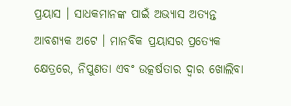ପ୍ରୟାସ । ସାଧକମାନଙ୍କ ପାଇଁ ଅଭ୍ୟାସ ଅତ୍ୟନ୍ତ ଆବଶ୍ୟକ ଅଟେ । ମାନବିକ ପ୍ରୟାସର ପ୍ରତ୍ୟେକ କ୍ଷେତ୍ରରେ, ନିପୁଣତା ଏବଂ ଉତ୍କର୍ଷତାର ଦ୍ୱାର ଖୋଲିବା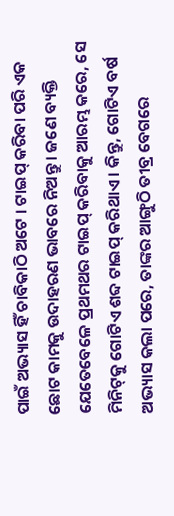ପାଇଁ ଅଭ୍ୟାସ ହିଁ ଚାବିକାଠି ଅଟେ । ଟାଇପ୍ କରିବା ପରି ଏକ ଛୋଟ କାମକୁ ଉଦାହରଣ ଭାବରେ ନିଅନ୍ତୁ । ଜଣେ ବ୍ୟକ୍ତି ଯେତେବେଳେ ପ୍ରଥମଥର ଟାଇପ୍ କରିବାକୁ ଆରମ୍ଭ କରେ, ସେ ମିନିଟ୍‌କୁ ଗୋଟିଏ ଶବ୍ଦ ଟାଇପ୍ କରିଥାଏ । କିନ୍ତୁ, ଗୋଟିଏ ବର୍ଷ ଅଭ୍ୟାସ କଲା ପରେ, ତାଙ୍କର ଆଙ୍ଗୁଠି ତୀବ୍ର ବେଗରେ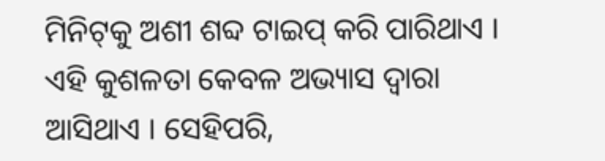ମିନିଟ୍‌କୁ ଅଶୀ ଶବ୍ଦ ଟାଇପ୍ କରି ପାରିଥାଏ । ଏହି କୁଶଳତା କେବଳ ଅଭ୍ୟାସ ଦ୍ୱାରା ଆସିଥାଏ । ସେହିପରି,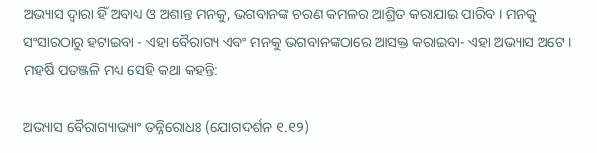ଅଭ୍ୟାସ ଦ୍ୱାରା ହିଁ ଅବାଧ୍ୟ ଓ ଅଶାନ୍ତ ମନକୁ, ଭଗବାନଙ୍କ ଚରଣ କମଳର ଆଶ୍ରିତ କରାଯାଇ ପାରିବ । ମନକୁ ସଂସାରଠାରୁ ହଟାଇବା - ଏହା ବୈରାଗ୍ୟ ଏବଂ ମନକୁ ଭଗବାନଙ୍କଠାରେ ଆସକ୍ତ କରାଇବା- ଏହା ଅଭ୍ୟାସ ଅଟେ । ମହର୍ଷି ପତଞ୍ଜଳି ମଧ୍ୟ ସେହି କଥା କହନ୍ତି:

ଅଭ୍ୟାସ ବୈରାଗ୍ୟାଭ୍ୟାଂ ତନ୍ନିରୋଧଃ (ଯୋଗଦର୍ଶନ ୧.୧୨)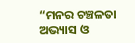“ମନର ଚଞ୍ଚଳତା ଅଭ୍ୟାସ ଓ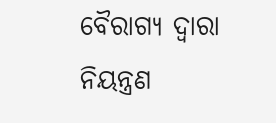ବୈରାଗ୍ୟ ଦ୍ୱାରା ନିୟନ୍ତ୍ରଣ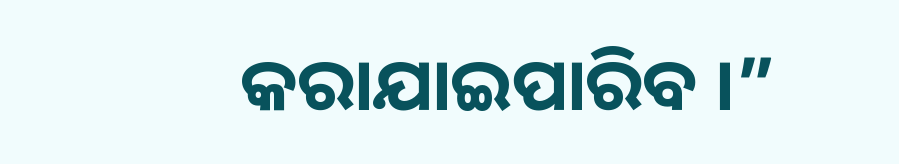କରାଯାଇପାରିବ ।”